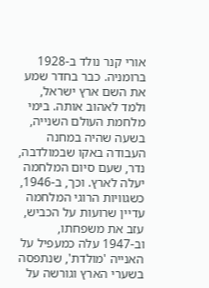אורי קנר נולד ב-1928 ברומניה. כבר בחדר שמע את השם ארץ ישראל, ולמד לאהוב אותה. בימי מלחמת העולם השנייה, בשעה שהיה במחנה העבודה באקו שבמולדבה, נדר, שעם סיום המלחמה יעלה לארץ. וכך, ב-1946, כשגוויות הרוגי המלחמה עדיין שרועות על הכביש, עזב את משפחתו, וב-1947 עלה כמעפיל על האנייה 'מולדת', שנתפסה בשערי הארץ וגורשה על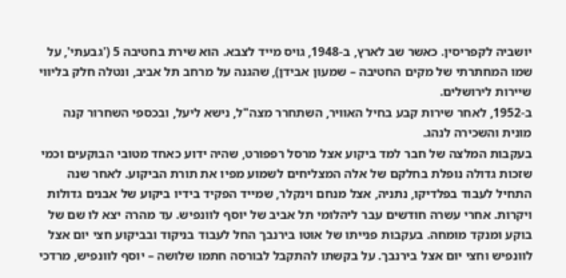יושביה לקפריסין. כאשר שב לארץ, ב-1948, גויס מייד לצבא. הוא שירת בחטיבה 5 ('גבעתי', על שמו המחתרתי של מקים החטיבה – שמעון אבידן), שהגנה על מרחב תל אביב, ונטלה חלק בליווי שיירות לירושלים.
ב-1952, לאחר שירות קבע בחיל האוויר, השתחרר מצה"ל, נישא ליעל, ובכספי השחרור קנה מונית והשכירה לנהג.
בעקבות המלצה של חבר למד ביקוע אצל מרסל רפפורט, שהיה ידוע כאחד מטובי הבוקעים וכמי שזכות גדולה נופלת בחלקם של אלה המצליחים לשמוע מפיו את תורת הביקוע. לאחר שנה התחיל לעבוד בפלדיקו, נתניה, אצל מנחם וינקלר, שמייד הפקיד בידיו ביקוע של אבנים גדולות ויקרות. אחרי עשרה חודשים עבר ליהלומי תל אביב של יוסף לוונפיש. עד מהרה יצא לו שם של בוקע ומנקד מומחה. בעקבות פנייתו של אוטו בירנבך החל לעבוד בניקוד ובביקוע חצי יום אצל לוונפיש וחצי יום אצל בירנבך. על בקשתו להתקבל לבורסה חתמו שלושה – יוסף לוונפיש, מרדכי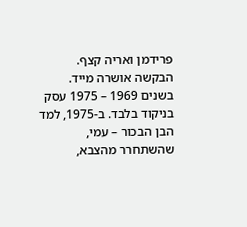פרידמן ואריה קצף. הבקשה אושרה מייד.
בשנים 1969 – 1975 עסק בניקוד בלבד. ב-1975, למד הבן הבכור – עמי, שהשתחרר מהצבא,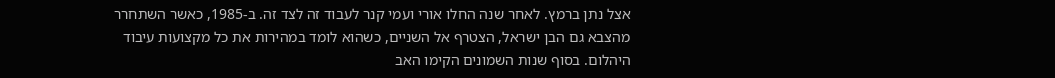אצל נתן ברמץ. לאחר שנה החלו אורי ועמי קנר לעבוד זה לצד זה. ב-1985, כאשר השתחרר מהצבא גם הבן ישראל, הצטרף אל השניים, כשהוא לומד במהירות את כל מקצועות עיבוד היהלום. בסוף שנות השמונים הקימו האב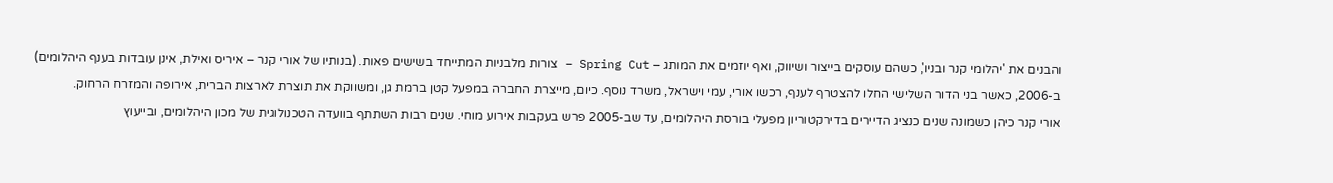והבנים את 'יהלומי קנר ובניו', כשהם עוסקים בייצור ושיווק, ואף יוזמים את המותג – Spring Cut – צורות מלבניות המתייחד בשישים פאות. (בנותיו של אורי קנר – איריס ואילת, אינן עובדות בענף היהלומים)
ב-2006, כאשר בני הדור השלישי החלו להצטרף לענף, רכשו אורי, עמי וישראל, משרד נוסף. כיום, מייצרת החברה במפעל קטן ברמת גן, ומשווקת את תוצרת לארצות הברית, אירופה והמזרח הרחוק.
אורי קנר כיהן כשמונה שנים כנציג הדיירים בדירקטוריון מפעלי בורסת היהלומים, עד שב-2005 פרש בעקבות אירוע מוחי. שנים רבות השתתף בוועדה הטכנולוגית של מכון היהלומים, ובייעוץ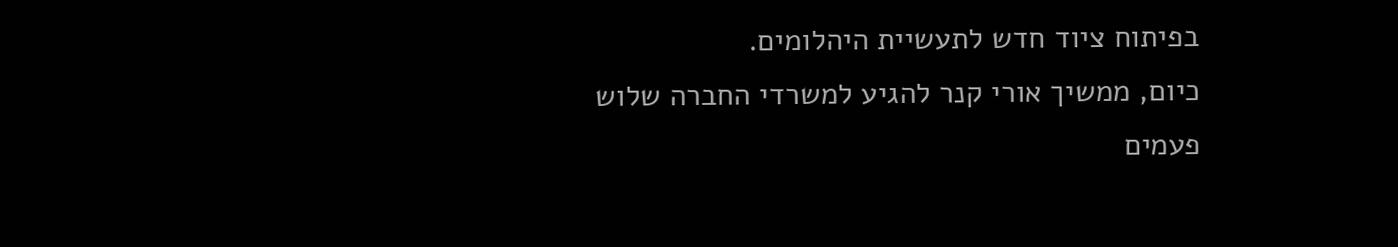בפיתוח ציוד חדש לתעשיית היהלומים.
כיום, ממשיך אורי קנר להגיע למשרדי החברה שלוש פעמים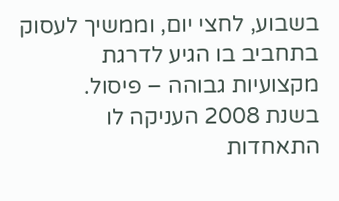בשבוע, לחצי יום, וממשיך לעסוק בתחביב בו הגיע לדרגת מקצועיות גבוהה – פיסול.
בשנת 2008 העניקה לו התאחדות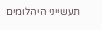תעשייני היהלומים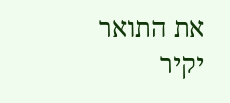את התואר יקיר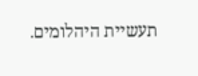תעשיית היהלומים.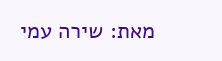מאת: שירה עמי